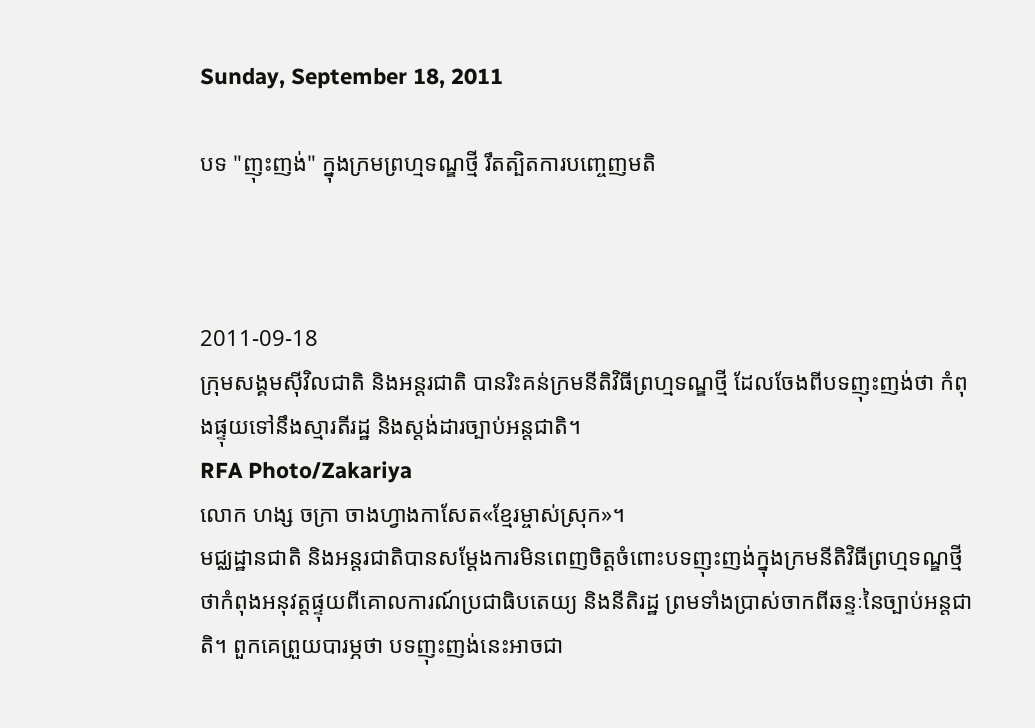Sunday, September 18, 2011

បទ "ញុះញង់" ក្នុងក្រមព្រហ្មទណ្ឌថ្មី រឹតត្បិតការបញ្ចេញមតិ



2011-09-18
ក្រុមសង្គមស៊ីវិលជាតិ និងអន្តរជាតិ បានរិះគន់ក្រមនីតិវិធីព្រហ្មទណ្ឌថ្មី ដែលចែងពីបទញុះញង់ថា កំពុងផ្ទុយទៅនឹងស្មារតីរដ្ឋ និងស្តង់ដារច្បាប់អន្តជាតិ។
RFA Photo/Zakariya
លោក ហង្ស ចក្រា ចាងហ្វាងកាសែត«ខ្មែរម្ចាស់ស្រុក»។
មជ្ឈដ្ឋានជាតិ និងអន្តរជាតិបានសម្ដែងការមិនពេញចិត្តចំពោះបទញុះញង់ក្នុងក្រមនីតិវិធីព្រហ្មទណ្ឌថ្មី ថាកំពុងអនុវត្តផ្ទុយពីគោលការណ៍ប្រជាធិបតេយ្យ និងនីតិរដ្ឋ ព្រមទាំងប្រាស់ចាកពីឆន្ទៈនៃច្បាប់អន្តជាតិ។ ពួកគេព្រួយបារម្ភថា បទញុះញង់នេះអាចជា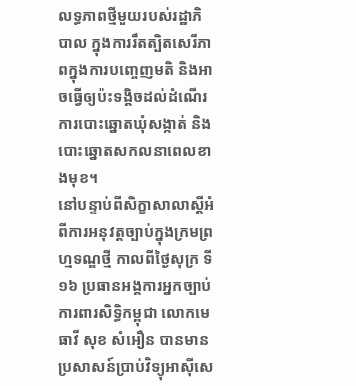លទ្ធភាពថ្មីមួយរបស់រដ្ឋាភិបាល ក្នុងការរឹតត្បិតសេរីភាពក្នុងការបញ្ចេញមតិ និងអាចធ្វើឲ្យប៉ះទង្គិចដល់ដំណើរការបោះឆ្នោតឃុំសង្កាត់ និងបោះឆ្នោតសកលនាពេលខាងមុខ។
នៅបន្ទាប់ពីសិក្ខាសាលាស្ដីអំពីការអនុវត្តច្បាប់ក្នុងក្រមព្រហ្មទណ្ឌថ្មី កាលពីថ្ងៃសុក្រ ទី១៦ ប្រធានអង្គការអ្នកច្បាប់ការពារសិទ្ធិកម្ពុជា លោកមេធាវី សុខ សំអឿន បានមានប្រសាសន៍ប្រាប់វិទ្យុអាស៊ីសេ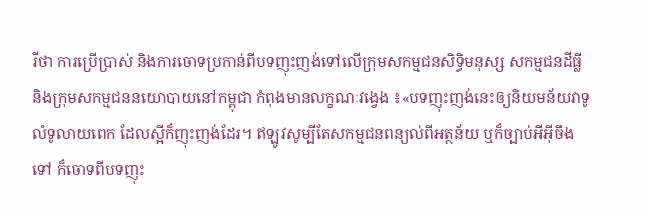រីថា ការប្រើប្រាស់ និងការចោទប្រកាន់ពីបទញុះញង់ទៅលើក្រុមសកម្មជនសិទ្ធិមនុស្ស សកម្មជនដីធ្លី និងក្រុមសកម្មជននយោបាយនៅកម្ពុជា កំពុងមានលក្ខណៈវង្វេង ៖«បទញុះញង់នេះឲ្យនិយមន័យវាទូលំទូលាយពេក ដែលស្អីក៏ញុះញង់ដែរ។ ឥឡូវសូម្បីតែសកម្មជនពន្យល់ពីអត្ថន័យ ឬក៏ច្បាប់អីអ៊ីចឹងទៅ ក៏ចោទពីបទញុះ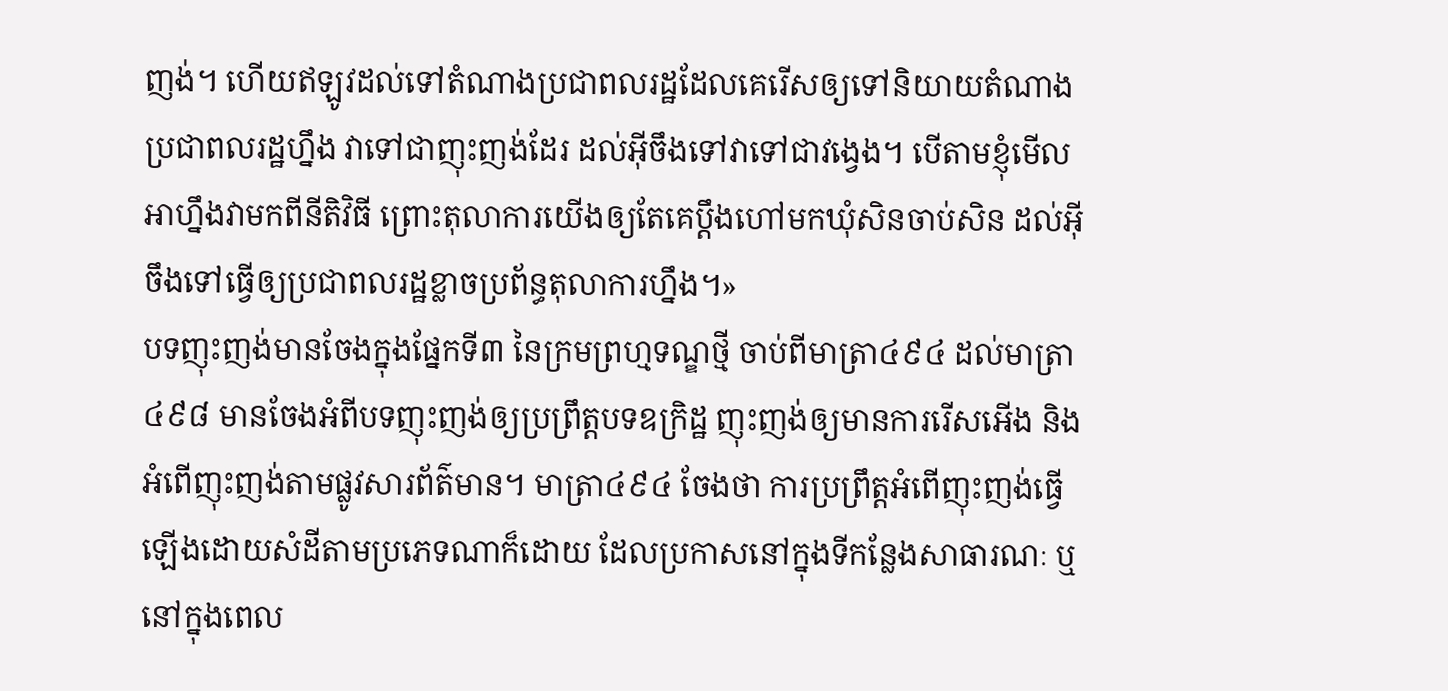ញង់។ ហើយឥឡូវដល់ទៅតំណាងប្រជាពលរដ្ឋដែលគេរើសឲ្យទៅនិយាយតំណាងប្រជាពលរដ្ឋហ្នឹង វាទៅជាញុះញង់ដែរ ដល់អ៊ីចឹងទៅវាទៅជាវង្វេង។ បើតាមខ្ញុំមើល អាហ្នឹងវាមកពីនីតិវិធី ព្រោះតុលាការយើងឲ្យតែគេប្ដឹងហៅមកឃុំសិនចាប់សិន ដល់អ៊ីចឹងទៅធ្វើឲ្យប្រជាពលរដ្ឋខ្លាចប្រព័ន្ធតុលាការហ្នឹង។»
បទញុះញង់មានចែងក្នុងផ្នែកទី៣ នៃក្រមព្រហ្មទណ្ឌថ្មី ចាប់ពីមាត្រា៤៩៤ ដល់មាត្រា៤៩៨ មានចែងអំពីបទញុះញង់ឲ្យប្រព្រឹត្តបទឧក្រិដ្ឋ ញុះញង់ឲ្យមានការរើសអើង និងអំពើញុះញង់តាមផ្លូវសារព័ត៌មាន។ មាត្រា៤៩៤ ចែងថា ការប្រព្រឹត្តអំពើញុះញង់ធ្វើឡើងដោយសំដីតាមប្រភេទណាក៏ដោយ ដែលប្រកាសនៅក្នុងទីកន្លែងសាធារណៈ ឬនៅក្នុងពេល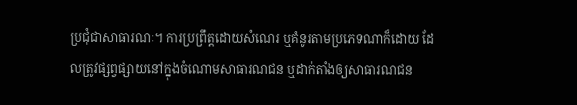ប្រជុំជាសាធារណៈ។ ការប្រព្រឹត្តដោយសំណេរ ឬគំនូរតាមប្រភេទណាក៏ដោយ ដែលត្រូវផ្សព្វផ្សាយនៅក្នុងចំណោមសាធារណជន ឬដាក់តាំងឲ្យសាធារណជន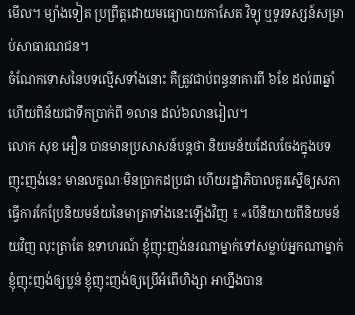មើល។ ម្យ៉ាងទៀត ប្រព្រឹត្តដោយមធ្យោបាយកាសែត វិទ្យុ ឬទូរទស្សន៍សម្រាប់សាធារណជន។
ចំណែកទោសនៃបទល្មើសទាំងនោះ គឺត្រូវជាប់ពន្ធនាគារពី ៦ខែ ដល់៣ឆ្នាំ ហើយពិន័យជាទឹកប្រាក់ពី ១លាន ដល់៦លានរៀល។
លោក សុខ អឿន បានមានប្រសាសន៍បន្តថា និយមន័យដែលចែងក្នុងបទញុះញង់នេះ មានលក្ខណៈមិនប្រាកដប្រជា ហើយរដ្ឋាភិបាលគួរស្នើឲ្យសភាធ្វើការកែប្រែនិយមន័យនៃមាត្រាទាំងនេះឡើងវិញ ៖ «បើនិយាយពីនិយមន័យវិញ លុះត្រាតែ ឧទាហរណ៍ ខ្ញុំញុះញង់នរណាម្នាក់ទៅសម្លាប់អ្នកណាម្នាក់ ខ្ញុំញុះញង់ឲ្យប្លន់ ខ្ញុំញុះញង់ឲ្យប្រើអំពើហិង្សា អាហ្នឹងបាន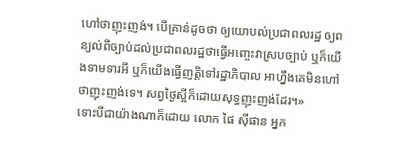ហៅថាញុះញង់។ បើគ្រាន់ដូចថា ឲ្យយោបល់ប្រជាពលរដ្ឋ ឲ្យពន្យល់ពីច្បាប់ដល់ប្រជាពលរដ្ឋថាធ្វើអញ្ចេះវាស្របច្បាប់ ឬក៏យើងទាមទារអី ឬក៏យើងធ្វើញត្តិទៅរដ្ឋាភិបាល អាហ្នឹងគេមិនហៅថាញុះញង់ទេ។ សព្វថ្ងៃស្អីក៏ដោយសុទ្ធញុះញង់ដែរ។»
ទោះបីជាយ៉ាងណាក៏ដោយ លោក ផៃ ស៊ីផាន អ្នក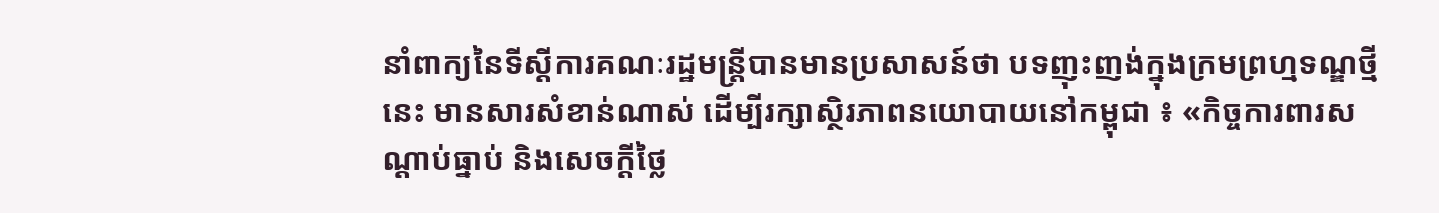នាំពាក្យនៃទីស្ដីការគណៈរដ្ឋមន្ត្រីបានមានប្រសាសន៍ថា បទញុះញង់ក្នុងក្រមព្រហ្មទណ្ឌថ្មីនេះ មានសារសំខាន់ណាស់ ដើម្បីរក្សាស្ថិរភាពនយោបាយនៅកម្ពុជា ៖ «កិច្ចការពារសណ្ដាប់ធ្នាប់ និងសេចក្ដីថ្លៃ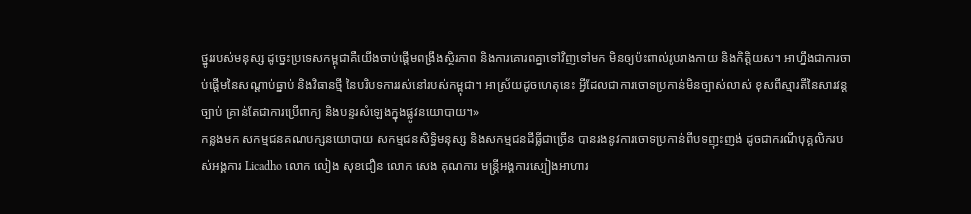ថ្នូររបស់មនុស្ស ដូច្នេះប្រទេសកម្ពុជាគឺយើងចាប់ផ្ដើមពង្រឹងស្ថិរភាព និងការគោរពគ្នាទៅវិញទៅមក មិនឲ្យប៉ះពាល់រូបរាងកាយ និងកិត្តិយស។ អាហ្នឹងជាការចាប់ផ្ដើមនៃសណ្ដាប់ធ្នាប់ និងវិធានថ្មី នៃបរិបទការរស់នៅរបស់កម្ពុជា។ អាស្រ័យដូចហេតុនេះ អ្វីដែលជាការចោទប្រកាន់មិនច្បាស់លាស់ ខុសពីស្មារតីនៃសារវន្តច្បាប់ គ្រាន់តែជាការប្រើពាក្យ និងបន្ទរសំឡេងក្នុងផ្លូវនយោបាយ។»
កន្លងមក សកម្មជនគណបក្សនយោបាយ សកម្មជនសិទ្ធិមនុស្ស និងសកម្មជនដីធ្លីជាច្រើន បានរងនូវការចោទប្រកាន់ពីបទញុះញង់ ដូចជាករណីបុគ្គលិករបស់អង្គការ Licadho លោក លៀង សុខជឿន លោក សេង គុណការ មន្ត្រីអង្គការស្បៀងអាហារ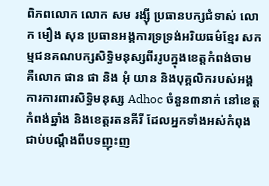ពិភពលោក លោក សម រង្ស៊ី ប្រធានបក្សជំទាស់ លោក មឿង សុន ប្រធានអង្គការទ្រទ្រង់អរិយធម៌ខ្មែរ សកម្មជនគណបក្សសិទ្ធិមនុស្សពីររូបក្នុងខេត្តកំពង់ចាម គឺលោក ផាន ផា និង អុំ យាន និងបុគ្គលិករបស់អង្គការការពារសិទ្ធិមនុស្ស Adhoc ចំនួន៣នាក់ នៅខេត្តកំពង់ឆ្នាំង និងខេត្តរតនគីរី ដែលអ្នកទាំងអស់កំពុងជាប់បណ្ដឹងពីបទញុះញ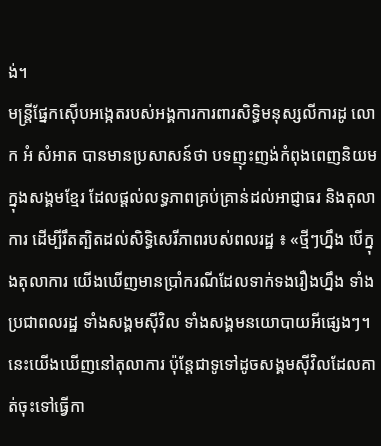ង់។
មន្ត្រីផ្នែកស៊ើបអង្កេតរបស់អង្គការការពារសិទ្ធិមនុស្សលីការដូ លោក អំ សំអាត បានមានប្រសាសន៍ថា បទញុះញង់កំពុងពេញនិយមក្នុងសង្គមខ្មែរ ដែលផ្ដល់លទ្ធភាពគ្រប់គ្រាន់ដល់អាជ្ញាធរ និងតុលាការ ដើម្បីរឹតត្បិតដល់សិទ្ធិសេរីភាពរបស់ពលរដ្ឋ ៖ «ថ្មីៗហ្នឹង បើក្នុងតុលាការ យើងឃើញមានប្រាំករណីដែលទាក់ទងរឿងហ្នឹង ទាំងប្រជាពលរដ្ឋ ទាំងសង្គមស៊ីវិល ទាំងសង្គមនយោបាយអីផ្សេងៗ។ នេះយើងឃើញនៅតុលាការ ប៉ុន្តែជាទូទៅដូចសង្គមស៊ីវិលដែលគាត់ចុះទៅធ្វើកា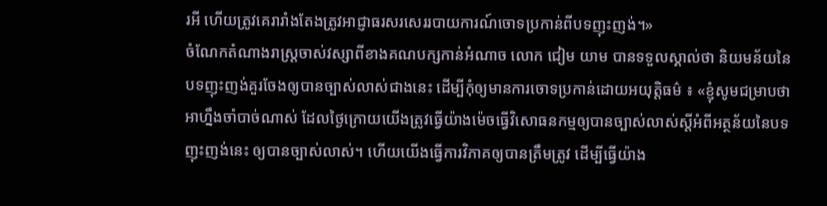រអី ហើយត្រូវគេរារាំងតែងត្រូវអាជ្ញាធរសរសេររបាយការណ៍ចោទប្រកាន់ពីបទញុះញង់។»
ចំណែកតំណាងរាស្ត្រចាស់វស្សាពីខាងគណបក្សកាន់អំណាច លោក ជៀម យាម បានទទួលស្គាល់ថា និយមន័យនៃបទញុះញង់គួរចែងឲ្យបានច្បាស់លាស់ជាងនេះ ដើម្បីកុំឲ្យមានការចោទប្រកាន់ដោយអយុត្តិធម៌ ៖ «ខ្ញុំសូមជម្រាបថា អាហ្នឹងចាំបាច់ណាស់ ដែលថ្ងៃក្រោយយើងត្រូវធ្វើយ៉ាងម៉េចធ្វើវិសោធនកម្មឲ្យបានច្បាស់លាស់ស្តីអំពីអត្ថន័យនៃបទញុះញង់នេះ ឲ្យបានច្បាស់លាស់។ ហើយយើងធ្វើការវិភាគឲ្យបានត្រឹមត្រូវ ដើម្បីធ្វើយ៉ាង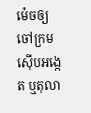ម៉េចឲ្យចៅក្រមស៊ើបអង្កេត ឬតុលា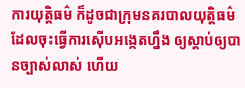ការយុត្តិធម៌ ក៏ដូចជាក្រុមនគរបាលយុត្តិធម៌ ដែលចុះធ្វើការស៊ើបអង្កេតហ្នឹង ឲ្យស្ដាប់ឲ្យបានច្បាស់លាស់ ហើយ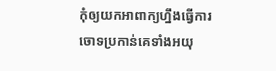កុំឲ្យយកអាពាក្យហ្នឹងធ្វើការចោទប្រកាន់គេទាំងអយុ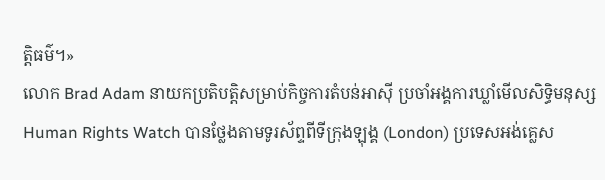ត្តិធម៌។»
លោក Brad Adam នាយកប្រតិបត្តិសម្រាប់កិច្ចការតំបន់អាស៊ី ប្រចាំអង្គការឃ្លាំមើលសិទ្ធិមនុស្ស Human Rights Watch បានថ្លែងតាមទូរស័ព្ទពីទីក្រុងឡុង្គ (London) ប្រទេសអង់គ្លេស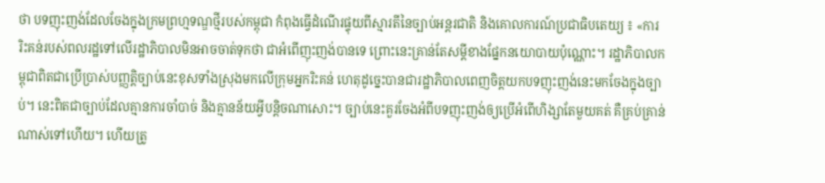ថា បទញុះញង់ដែលចែងក្នុងក្រមព្រហ្មទណ្ឌថ្មីរបស់កម្ពុជា កំពុងធ្វើដំណើរផ្ទុយពីស្មារតីនៃច្បាប់អន្តរជាតិ និងគោលការណ៍ប្រជាធិបតេយ្យ ៖ «ការរិះគន់របស់ពលរដ្ឋទៅលើរដ្ឋាភិបាលមិនអាចចាត់ទុកថា ជាអំពើញុះញង់បានទេ ព្រោះនេះគ្រាន់តែសម្ដីខាងផ្នែកនយោបាយប៉ុណ្ណោះ។ រដ្ឋាភិបាលកម្ពុជាពិតជាប្រើប្រាស់បញ្ញត្តិច្បាប់នេះខុសទាំងស្រុងមកលើក្រុមអ្នករិះគន់ ហេតុដូច្នេះបានជារដ្ឋាភិបាលពេញចិត្តយកបទញុះញង់នេះមកចែងក្នុងច្បាប់។ នេះពិតជាច្បាប់ដែលគ្មានការចាំបាច់ និងគ្មានន័យអ្វីបន្តិចណាសោះ។ ច្បាប់នេះគួរចែងអំពីបទញុះញង់ឲ្យប្រើអំពើហិង្សាតែមួយគត់ គឺគ្រប់គ្រាន់ណាស់ទៅហើយ។ ហើយត្រូ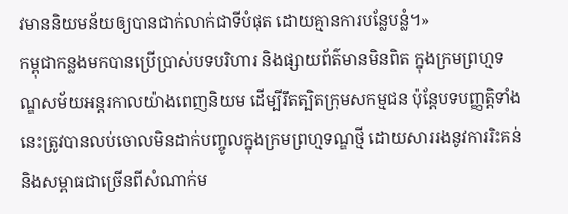វមាននិយមន័យឲ្យបានជាក់លាក់ជាទីបំផុត ដោយគ្មានការបន្លែបន្លំ។»
កម្ពុជាកន្លងមកបានប្រើប្រាស់បទបរិហារ និងផ្សាយព័ត៌មានមិនពិត ក្នុងក្រមព្រហ្មទណ្ឌសម័យអន្តរកាលយ៉ាងពេញនិយម ដើម្បីរឹតត្បិតក្រុមសកម្មជន ប៉ុន្តែបទបញ្ញត្តិទាំងនេះត្រូវបានលប់ចោលមិនដាក់បញ្ចូលក្នុងក្រមព្រហ្មទណ្ឌថ្មី ដោយសាររងនូវការរិះគន់ និងសម្ពាធជាច្រើនពីសំណាក់ម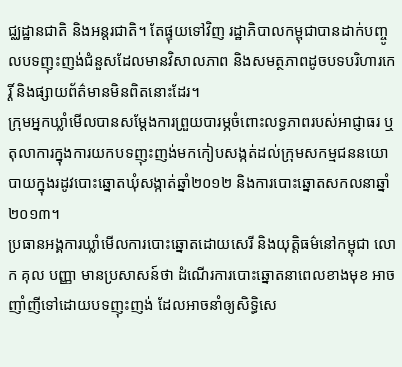ជ្ឈដ្ឋានជាតិ និងអន្តរជាតិ។ តែផ្ទុយទៅវិញ រដ្ឋាភិបាលកម្ពុជាបានដាក់បញ្ចូលបទញុះញង់ជំនួសដែលមានវិសាលភាព និងសមត្ថភាពដូចបទបរិហារកេរ្តិ៍ និងផ្សាយព័ត៌មានមិនពិតនោះដែរ។
ក្រុមអ្នកឃ្លាំមើលបានសម្ដែងការព្រួយបារម្ភចំពោះលទ្ធភាពរបស់អាជ្ញាធរ ឬតុលាការក្នុងការយកបទញុះញង់មកកៀបសង្កត់ដល់ក្រុមសកម្មជននយោបាយក្នុងរដូវបោះឆ្នោតឃុំសង្កាត់ឆ្នាំ២០១២ និងការបោះឆ្នោតសកលនាឆ្នាំ២០១៣។
ប្រធានអង្គការឃ្លាំមើលការបោះឆ្នោតដោយសេរី និងយុត្តិធម៌នៅកម្ពុជា លោក គុល បញ្ញា មានប្រសាសន៍ថា ដំណើរការបោះឆ្នោតនាពេលខាងមុខ អាចញាំញីទៅដោយបទញុះញង់ ដែលអាចនាំឲ្យសិទ្ធិសេ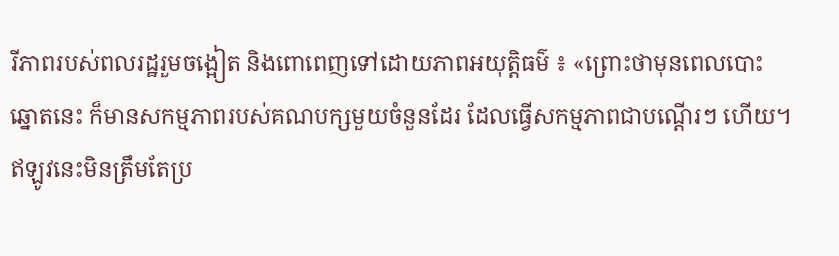រីភាពរបស់ពលរដ្ឋរួមចង្អៀត និងពោពេញទៅដោយភាពអយុត្តិធម៌ ៖ «ព្រោះថាមុនពេលបោះឆ្នោតនេះ ក៏មានសកម្មភាពរបស់គណបក្សមួយចំនួនដែរ ដែលធ្វើសកម្មភាពជាបណ្ដើរៗ ហើយ។ ឥឡូវនេះមិនត្រឹមតែប្រ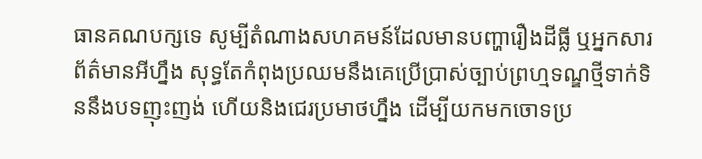ធានគណបក្សទេ សូម្បីតំណាងសហគមន៍ដែលមានបញ្ហារឿងដីធ្លី ឬអ្នកសារព័ត៌មានអីហ្នឹង សុទ្ធតែកំពុងប្រឈមនឹងគេប្រើប្រាស់ច្បាប់ព្រហ្មទណ្ឌថ្មីទាក់ទិននឹងបទញុះញង់ ហើយនិងជេរប្រមាថហ្នឹង ដើម្បីយកមកចោទប្រ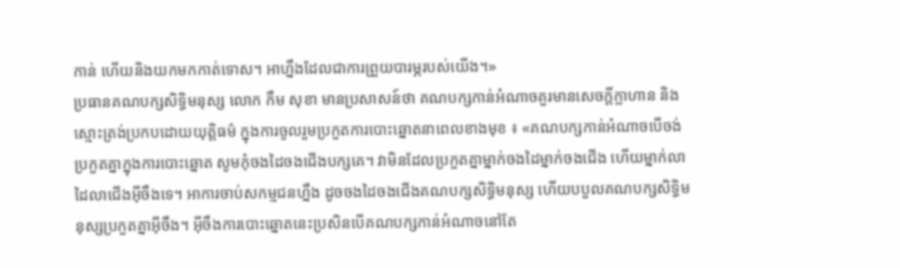កាន់ ហើយនិងយកមកកាត់ទោស។ អាហ្នឹងដែលជាការព្រួយបារម្ភរបស់យើង។»
ប្រធានគណបក្សសិទ្ធិមនុស្ស លោក កឹម សុខា មានប្រសាសន៍ថា គណបក្សកាន់អំណាចគួរមានសេចក្ដីក្លាហាន និងស្មោះត្រង់ប្រកបដោយយុត្តិធម៌ ក្នុងការចូលរួមប្រកួតការបោះឆ្នោតនាពេលខាងមុខ ៖ «គណបក្សកាន់អំណាចបើចង់ប្រកួតគ្នាក្នុងការបោះឆ្នោត សូមកុំចងដៃចងជើងបក្សគេ។ វាមិនដែលប្រកួតគ្នាម្នាក់ចងដៃម្នាក់ចងជើង ហើយម្នាក់លាដៃលាជើងអ៊ីចឹងទេ។ អាការចាប់សកម្មជនហ្នឹង ដូចចងដៃចងជើងគណបក្សសិទ្ធិមនុស្ស ហើយបបួលគណបក្សសិទ្ធិមនុស្សប្រកួតគ្នាអ៊ីចឹង។ អ៊ីចឹងការបោះឆ្នោតនេះប្រសិនបើគណបក្សកាន់អំណាចនៅតែ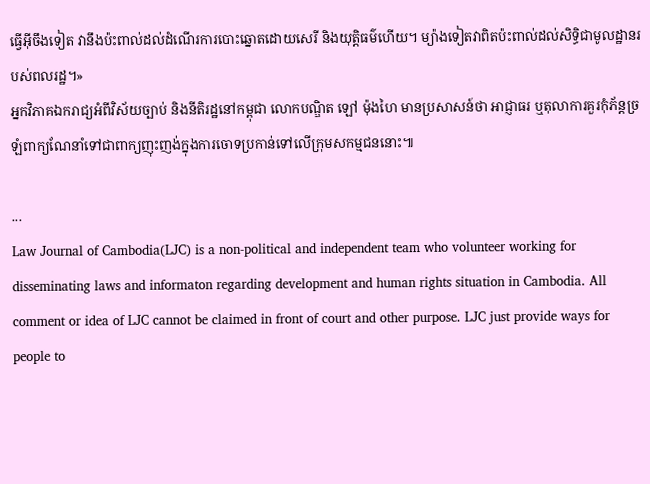ធ្វើអ៊ីចឹងទៀត វានឹងប៉ះពាល់ដល់ដំណើរការបោះឆ្នោតដោយសេរី និងយុត្តិធម៌ហើយ។ ម្យ៉ាងទៀតវាពិតប៉ះពាល់ដល់សិទ្ធិជាមូលដ្ឋានរបស់ពលរដ្ឋ។»
អ្នកវិភាគឯករាជ្យអំពីវិស័យច្បាប់ និងនីតិរដ្ឋនៅកម្ពុជា លោកបណ្ឌិត ឡៅ ម៉ុងហៃ មានប្រសាសន៍ថា អាជ្ញាធរ ឬតុលាការគួរកុំភ័ន្តច្រឡំពាក្យណែនាំទៅជាពាក្យញុះញង់ក្នុងការចោទប្រកាន់ទៅលើក្រុមសកម្មជននោះ៕

...
Law Journal of Cambodia(LJC) is a non-political and independent team who volunteer working for disseminating laws and informaton regarding development and human rights situation in Cambodia. All comment or idea of LJC cannot be claimed in front of court and other purpose. LJC just provide ways for people to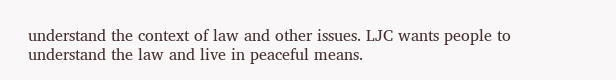understand the context of law and other issues. LJC wants people to understand the law and live in peaceful means.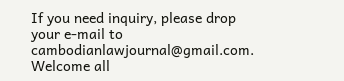If you need inquiry, please drop your e-mail to cambodianlawjournal@gmail.com. Welcome all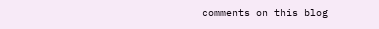comments on this blog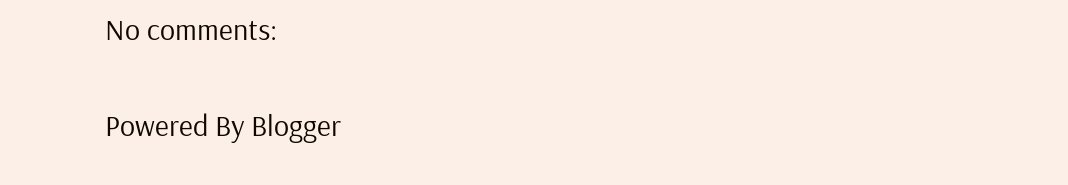No comments:

Powered By Blogger